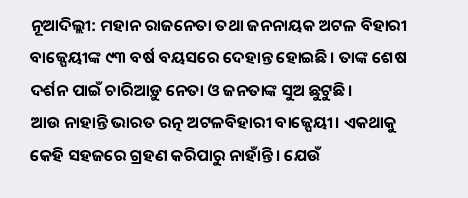ନୂଆଦିଲ୍ଲୀ: ମହାନ ରାଜନେତା ତଥା ଜନନାୟକ ଅଟଳ ବିହାରୀ ବାଜ୍ପେୟୀଙ୍କ ୯୩ ବର୍ଷ ବୟସରେ ଦେହାନ୍ତ ହୋଇଛି। ତାଙ୍କ ଶେଷ ଦର୍ଶନ ପାଇଁ ଚାରିଆଡ଼ୁ ନେତା ଓ ଜନତାଙ୍କ ସୁଅ ଛୁଟୁଛି।
ଆଉ ନାହାନ୍ତି ଭାରତ ରତ୍ନ ଅଟଳବିହାରୀ ବାଜ୍ପେୟୀ। ଏକଥାକୁ କେହି ସହଜରେ ଗ୍ରହଣ କରିପାରୁ ନାହାଁନ୍ତି। ଯେଉଁ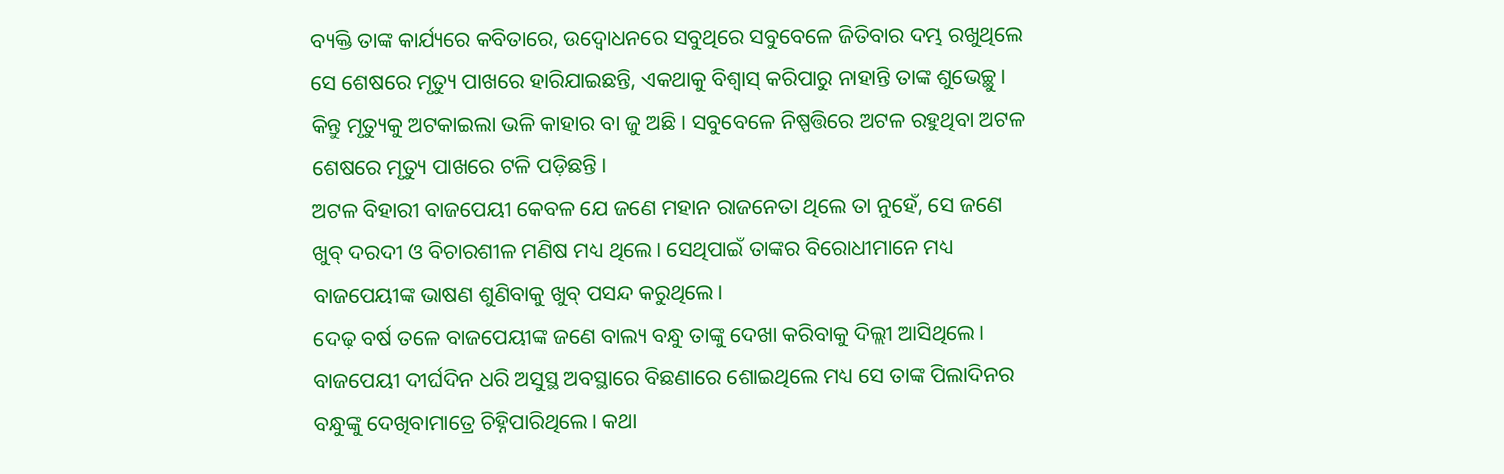ବ୍ୟକ୍ତି ତାଙ୍କ କାର୍ଯ୍ୟରେ କବିତାରେ, ଉଦ୍ବୋଧନରେ ସବୁଥିରେ ସବୁବେଳେ ଜିତିବାର ଦମ୍ଭ ରଖୁଥିଲେ ସେ ଶେଷରେ ମୃତ୍ୟୁ ପାଖରେ ହାରିଯାଇଛନ୍ତି, ଏକଥାକୁ ବିଶ୍ୱାସ୍ କରିପାରୁ ନାହାନ୍ତି ତାଙ୍କ ଶୁଭେଚ୍ଛୁ। କିନ୍ତୁ ମୃତ୍ୟୁକୁ ଅଟକାଇଲା ଭଳି କାହାର ବା ଜୁ ଅଛି। ସବୁବେଳେ ନିଷ୍ପତ୍ତିରେ ଅଟଳ ରହୁଥିବା ଅଟଳ ଶେଷରେ ମୃତ୍ୟୁ ପାଖରେ ଟଳି ପଡ଼ିଛନ୍ତି।
ଅଟଳ ବିହାରୀ ବାଜପେୟୀ କେବଳ ଯେ ଜଣେ ମହାନ ରାଜନେତା ଥିଲେ ତା ନୁହେଁ, ସେ ଜଣେ ଖୁବ୍ ଦରଦୀ ଓ ବିଚାରଶୀଳ ମଣିଷ ମଧ୍ୟ ଥିଲେ। ସେଥିପାଇଁ ତାଙ୍କର ବିରୋଧୀମାନେ ମଧ୍ୟ ବାଜପେୟୀଙ୍କ ଭାଷଣ ଶୁଣିବାକୁ ଖୁବ୍ ପସନ୍ଦ କରୁଥିଲେ।
ଦେଢ଼ ବର୍ଷ ତଳେ ବାଜପେୟୀଙ୍କ ଜଣେ ବାଲ୍ୟ ବନ୍ଧୁ ତାଙ୍କୁ ଦେଖା କରିବାକୁ ଦିଲ୍ଲୀ ଆସିଥିଲେ। ବାଜପେୟୀ ଦୀର୍ଘଦିନ ଧରି ଅସୁସ୍ଥ ଅବସ୍ଥାରେ ବିଛଣାରେ ଶୋଇଥିଲେ ମଧ୍ୟ ସେ ତାଙ୍କ ପିଲାଦିନର ବନ୍ଧୁଙ୍କୁ ଦେଖିବାମାତ୍ରେ ଚିହ୍ନିପାରିଥିଲେ। କଥା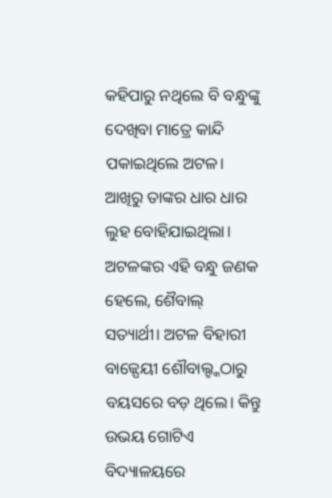କହିପାରୁ ନଥିଲେ ବି ବନ୍ଧୁଙ୍କୁ ଦେଖିବା ମାତ୍ରେ କାନ୍ଦି ପକାଇଥିଲେ ଅଟଳ। ଆଖିରୁ ତାଙ୍କର ଧାର ଧାର ଲୁହ ବୋହିଯାଇଥିଲା।
ଅଟଳଙ୍କର ଏହି ବନ୍ଧୁ ଜଣକ ହେଲେ, ଶୈବାଲ୍ ସତ୍ୟାର୍ଥୀ। ଅଟଳ ବିହାରୀ ବାଜ୍ପେୟୀ ଶୌବାଲ୍ଙ୍କଠାରୁ ବୟସରେ ବଡ଼ ଥିଲେ। କିନ୍ତୁ ଉଭୟ ଗୋଟିଏ ବିଦ୍ୟାଳୟରେ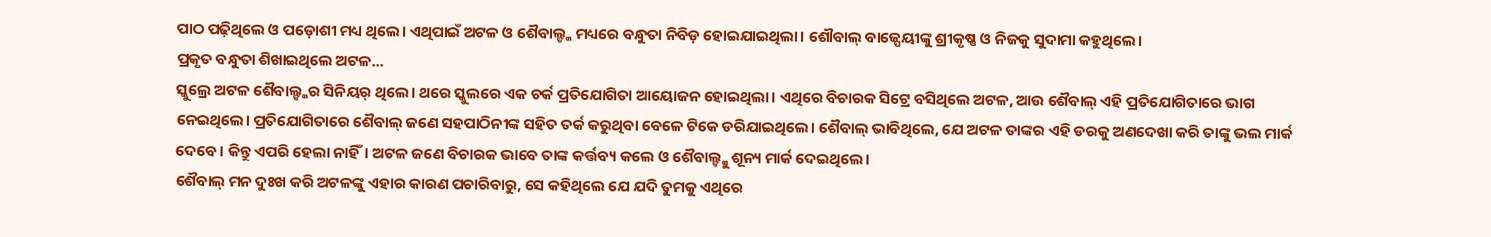ପାଠ ପଢ଼ିଥିଲେ ଓ ପଡ଼ୋଶୀ ମଧ୍ୟ ଥିଲେ। ଏଥିପାଇଁ ଅଟଳ ଓ ଶୈବାଲ୍ଙ୍କ ମଧ୍ୟରେ ବନ୍ଧୁତା ନିବିଡ଼ ହୋଇଯାଇଥିଲା। ଶୌବାଲ୍ ବାଜ୍ପେୟୀଙ୍କୁ ଶ୍ରୀକୃଷ୍ଣ ଓ ନିଜକୁ ସୁଦାମା କହୁଥିଲେ।
ପ୍ରକୃତ ବନ୍ଧୁତା ଶିଖାଇଥିଲେ ଅଟଳ...
ସ୍କୁଲ୍ରେ ଅଟଳ ଶୈବାଲ୍ଙ୍କର ସିନିୟର୍ ଥିଲେ। ଥରେ ସ୍କୁଲରେ ଏକ ଚର୍କ ପ୍ରତିଯୋଗିତା ଆୟୋଜନ ହୋଇଥିଲା। ଏଥିରେ ବିଚାରକ ସିଟ୍ରେ ବସିଥିଲେ ଅଟଳ, ଆଉ ଶୈବାଲ୍ ଏହି ପ୍ରତିଯୋଗିତାରେ ଭାଗ ନେଇଥିଲେ। ପ୍ରତିଯୋଗିତାରେ ଶୈବାଲ୍ ଜଣେ ସହପାଠିନୀଙ୍କ ସହିତ ତର୍କ କରୁଥିବା ବେଳେ ଟିକେ ଡରିଯାଇଥିଲେ। ଶୈବାଲ୍ ଭାବିଥିଲେ, ଯେ ଅଟଳ ତାଙ୍କର ଏହି ଡରକୁ ଅଣଦେଖା କରି ତାଙ୍କୁ ଭଲ ମାର୍କ ଦେବେ। କିନ୍ତୁ ଏପରି ହେଲା ନାହିଁ। ଅଟଳ ଜଣେ ବିଚାରକ ଭାବେ ତାଙ୍କ କର୍ତ୍ତବ୍ୟ କଲେ ଓ ଶୈବାଲ୍ଙ୍କୁ ଶୂନ୍ୟ ମାର୍କ ଦେଇଥିଲେ।
ଶୈବାଲ୍ ମନ ଦୁଃଖ କରି ଅଟଳଙ୍କୁ ଏହାର କାରଣ ପଚାରିବାରୁ, ସେ କହିଥିଲେ ଯେ ଯଦି ତୁମକୁ ଏଥିରେ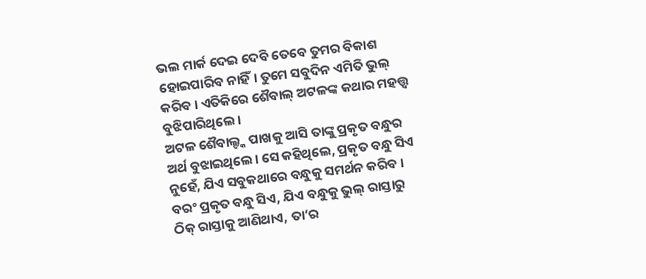ଭଲ ମାର୍କ ଦେଇ ଦେବି ତେବେ ତୁମର ବିକାଶ ହୋଇପାରିବ ନାହିଁ। ତୁମେ ସବୁଦିନ ଏମିତି ଭୁଲ୍ କରିବ। ଏତିକିରେ ଶୈବାଲ୍ ଅଟଳଙ୍କ କଥାର ମହତ୍ତ୍ୱ ବୁଝିପାରିଥିଲେ।
ଅଟଳ ଶୈବାଲ୍ଙ୍କ ପାଖକୁ ଆସି ତାଙ୍କୁ ପ୍ରକୃତ ବନ୍ଧୁର ଅର୍ଥ ବୁଝାଇଥିଲେ। ସେ କହିଥିଲେ, ପ୍ରକୃତ ବନ୍ଧୁ ସିଏ ନୁହେଁ, ଯିଏ ସବୁକଥାରେ ବନ୍ଧୁକୁ ସମର୍ଥନ କରିବ। ବରଂ ପ୍ରକୃତ ବନ୍ଧୁ ସିଏ, ଯିଏ ବନ୍ଧୁକୁ ଭୁଲ୍ ରାସ୍ତାରୁ ଠିକ୍ ରାସ୍ତାକୁ ଆଣିଥାଏ, ତା’ର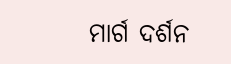ମାର୍ଗ ଦର୍ଶନ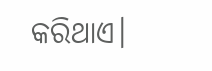କରିଥାଏ।